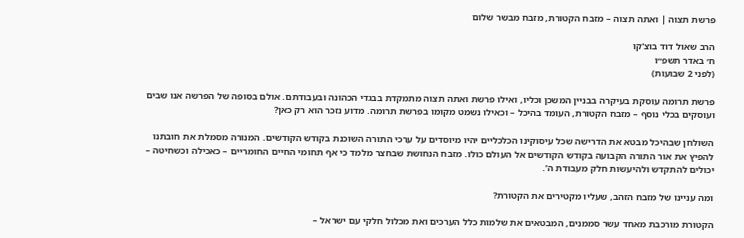פרשת תצוה | ואתה תצוה – מזבח הקטורת, מזבח מבשר שלום

הרב שאול דוד בוצ'קו
ח׳ באדר תשפ״ו
(לפני 2 שבועות)

פרשת תרומה עוסקת בעיקרה בבניין המשכן וכליו, ואילו פרשת ואתה תצוה מתמקדת בבגדי הכהונה ובעבודתם. אולם בסופה של הפרשה אנו שבים ועוסקים בכלי נוסף – מזבח הקטורת, העומד בהיכל – וכאילו נשמט מקומו בפרשת תרומה. מדוע נזכר הוא רק כאן?

השולחן שבהיכל מבטא את הדרישה שכל עיסוקינו הכלכליים יהיו מיוסדים על ערכי התורה השוכנת בקודש הקודשים. המנורה מסמלת את חובתנו להפיץ את אור התורה הקבועה בקודש הקודשים אל העולם כולו. מזבח הנחושת שבחצר מלמד כי אף תחומי החיים החומריים – כאכילה וכשחיטה – יכולים להתקדש ולהיעשות חלק מעבודת ה’.

ומה עניינו של מזבח הזהב, שעליו מקטירים את הקטורת?

הקטורת מורכבת מאחד עשר סממנים, המבטאים את שלמות כלל הערכים ואת מכלול חלקי עם ישראל –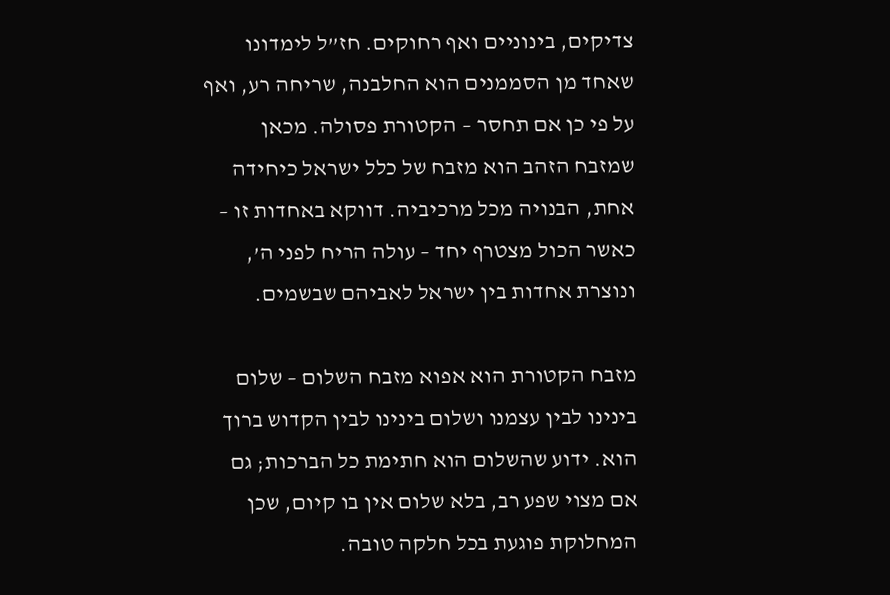צדיקים, בינוניים ואף רחוקים. חז”ל לימדונו שאחד מן הסממנים הוא החלבנה, שריחה רע, ואף על פי כן אם תחסר – הקטורת פסולה. מכאן שמזבח הזהב הוא מזבח של כלל ישראל כיחידה אחת, הבנויה מכל מרכיביה. דווקא באחדות זו – כאשר הכול מצטרף יחד – עולה הריח לפני ה’, ונוצרת אחדות בין ישראל לאביהם שבשמים.

מזבח הקטורת הוא אפוא מזבח השלום – שלום בינינו לבין עצמנו ושלום בינינו לבין הקדוש ברוך הוא. ידוע שהשלום הוא חתימת כל הברכות; גם אם מצוי שפע רב, בלא שלום אין בו קיום, שכן המחלוקת פוגעת בכל חלקה טובה.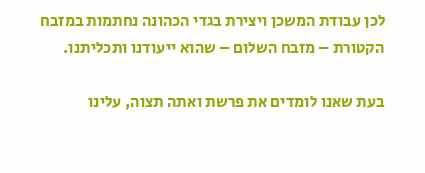לכן עבודת המשכן ויצירת בגדי הכהונה נחתמות במזבח הקטורת – מזבח השלום – שהוא ייעודנו ותכליתנו.

בעת שאנו לומדים את פרשת ואתה תצוה, עלינו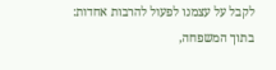לקבל על עצמנו לפעול להרבות אחדות: בתוך המשפחה,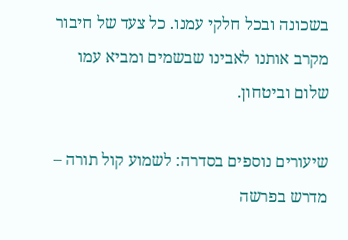בשכונה ובכל חלקי עמנו. כל צעד של חיבור מקרב אותנו לאבינו שבשמים ומביא עמו שלום וביטחון.

שיעורים נוספים בסדרה: לשמוע קול תורה – מדרש בפרשה